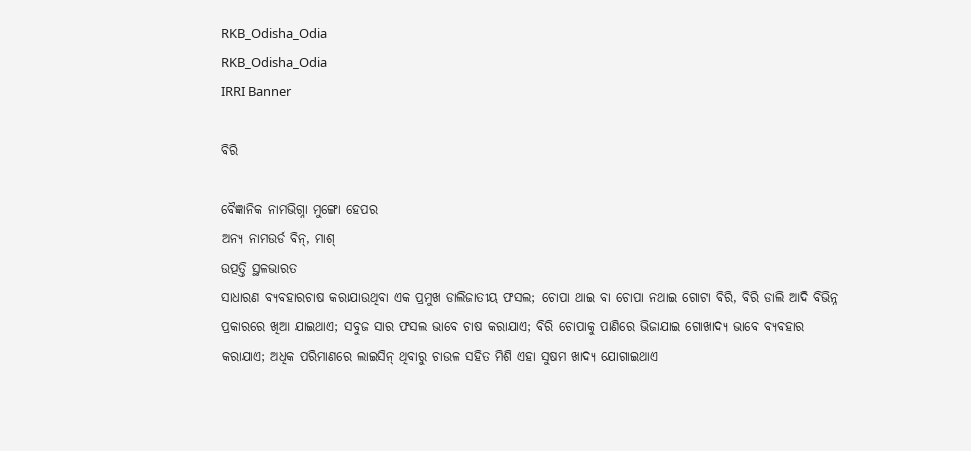RKB_Odisha_Odia
RKB_Odisha_Odia
IRRI Banner

ବିରି

ବୈଜ୍ଞାନିକ ନାମଭିଗ୍ନା ମୁଙ୍ଗୋ ହେପର
ଅନ୍ୟ ନାମଉର୍ଡ ବିନ୍, ମାଶ୍
ଉତ୍ପତ୍ତି ସ୍ଥଳଭାରତ
ସାଧାରଣ ବ୍ୟବହାରଚାଷ କରାଯାଉଥିବା ଏକ ପ୍ରମୁଖ ଡାଲିଜାତୀୟ ଫସଲ; ଚୋପା ଥାଇ ବା ଚୋପା ନଥାଇ ଗୋଟା ବିରି, ବିରି ଡାଲି ଆଦି ବିଭିନ୍ନ ପ୍ରକାରରେ ଖିଆ ଯାଇଥାଏ; ସବୁଜ ସାର ଫସଲ ଭାବେ ଚାଷ କରାଯାଏ; ବିରି ଚୋପାକୁ ପାଣିରେ ଭିଜାଯାଇ ଗୋଖାଦ୍ୟ ଭାବେ ବ୍ୟବହାର କରାଯାଏ; ଅଧିକ ପରିମାଣରେ ଲାଇସିନ୍ ଥିବାରୁ ଚାଉଳ ସହିତ ମିଶି ଏହା ସୁଷମ ଖାଦ୍ୟ ଯୋଗାଇଥାଏ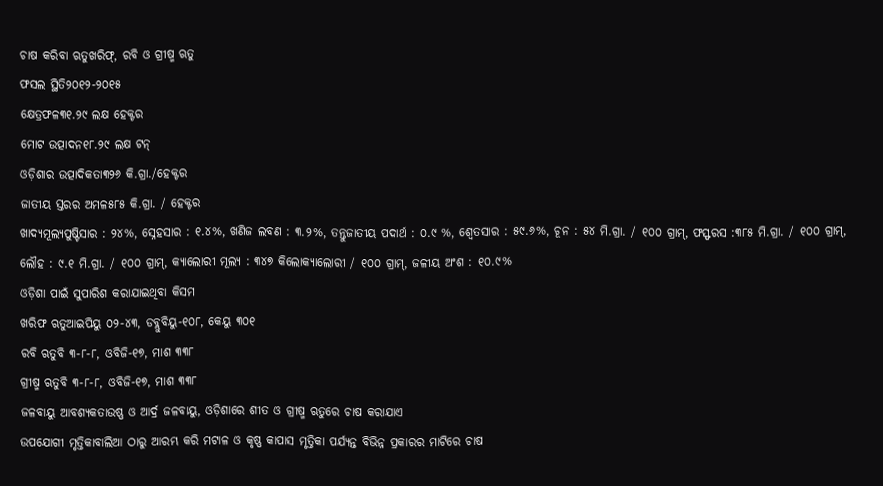ଚାଷ କରିବା ଋତୁଖରିଫ୍, ରବି ଓ ଗ୍ରୀଷ୍ମ ଋତୁ
ଫସଲ ସ୍ଥିତି୨୦୧୨-୨୦୧୫
କ୍ଷେତ୍ରଫଳ୩୧.୨୯ ଲକ୍ଷ ହେକ୍ଟର
ମୋଟ ଉତ୍ପାଦନ୧୮.୨୯ ଲକ୍ଷ ଟନ୍
ଓଡ଼ିଶାର ଉତ୍ପାଦିକତା୩୨୬ କି.ଗ୍ରା./ହେକ୍ଟର
ଜାତୀୟ ସ୍ତରର ଅମଳ୫୮୫ କି.ଗ୍ରା. / ହେକ୍ଟର
ଖାଦ୍ୟମୂଲ୍ୟପୁଷ୍ଟିସାର : ୨୪%, ସ୍ନେହସାର : ୧.୪%, ଖଣିଜ ଲବଣ : ୩.୨%, ତନ୍ତୁଜାତୀୟ ପଦାର୍ଥ : ୦.୯ %, ଶ୍ୱେତସାର : ୫୯.୬%, ଚୂନ : ୫୪ ମି.ଗ୍ରା. / ୧୦୦ ଗ୍ରାମ୍, ଫସ୍ଫରସ :୩୮୫ ମି.ଗ୍ରା. / ୧୦୦ ଗ୍ରାମ୍, ଲୌହ : ୯.୧ ମି.ଗ୍ରା. / ୧୦୦ ଗ୍ରାମ୍, କ୍ୟାଲୋରୀ ମୂଲ୍ୟ : ୩୪୭ କିଲୋକ୍ୟାଲୋରୀ / ୧୦୦ ଗ୍ରାମ୍, ଜଳୀୟ ଅଂଶ : ୧୦.୯%
ଓଡ଼ିଶା ପାଇଁ ସୁପାରିଶ କରାଯାଇଥିବା କିସମ
ଖରିଫ ଋତୁଆଇପିୟୁ ୦୨-୪୩, ଡବ୍ଲୁବିୟୁ-୧୦୮, କେୟୁ ୩୦୧
ରବି ଋତୁବି ୩-୮-୮, ଓବିଜି-୧୭, ମାଶ ୩୩୮
ଗ୍ରୀଷ୍ମ ଋତୁବି ୩-୮-୮, ଓବିଜି-୧୭, ମାଶ ୩୩୮
ଜଳବାୟୁ ଆବଶ୍ୟକତାଉଷ୍ଣ ଓ ଆର୍ଦ୍ର ଜଳବାୟୁ, ଓଡ଼ିଶାରେ ଶୀତ ଓ ଗ୍ରୀଷ୍ମ ଋତୁରେ ଚାଷ କରାଯାଏ
ଉପଯୋଗୀ ମୃତ୍ତିକାବାଲିଆ ଠାରୁ ଆରମ୍ଭ କରି ମଟାଳ ଓ କୃଷ୍ଣ କାପାସ ମୃତ୍ତିକା ପର୍ଯ୍ୟନ୍ତ ବିଭିନ୍ନ ପ୍ରକାରର ମାଟିରେ ଚାଷ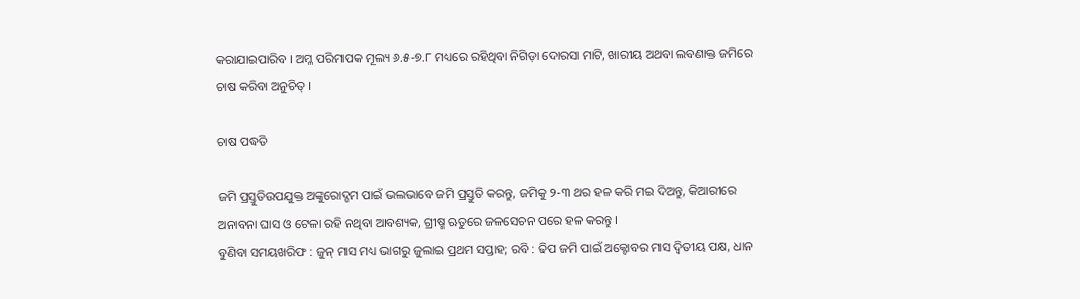କରାଯାଇପାରିବ । ଅମ୍ଳ ପରିମାପକ ମୂଲ୍ୟ ୬.୫-୭.୮ ମଧ୍ୟରେ ରହିଥିବା ନିଗିଡ଼ା ଦୋରସା ମାଟି, ଖାରୀୟ ଅଥବା ଲବଣାକ୍ତ ଜମିରେ ଚାଷ କରିବା ଅନୁଚିତ୍ ।

ଚାଷ ପଦ୍ଧତି

ଜମି ପ୍ରସ୍ତୁତିଉପଯୁକ୍ତ ଅଙ୍କୁରୋଦ୍ଗମ ପାଇଁ ଭଲଭାବେ ଜମି ପ୍ରସ୍ତୁତି କରନ୍ତୁ, ଜମିକୁ ୨-୩ ଥର ହଳ କରି ମଇ ଦିଅନ୍ତୁ, କିଆରୀରେ ଅନାବନା ଘାସ ଓ ଟେଳା ରହି ନଥିବା ଆବଶ୍ୟକ, ଗ୍ରୀଷ୍ମ ଋତୁରେ ଜଳସେଚନ ପରେ ହଳ କରନ୍ତୁ ।
ବୁଣିବା ସମୟଖରିଫ : ଜୁନ୍ ମାସ ମଧ୍ୟ ଭାଗରୁ ଜୁଲାଇ ପ୍ରଥମ ସପ୍ତାହ; ରବି : ଢିପ ଜମି ପାଇଁ ଅକ୍ଟୋବର ମାସ ଦ୍ୱିତୀୟ ପକ୍ଷ, ଧାନ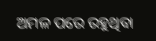ଅମଳ ପରେ ରହୁଥିବା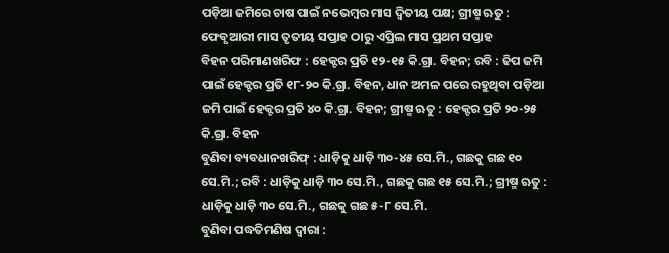ପଡ଼ିଆ ଜମିରେ ଚାଷ ପାଇଁ ନଭେମ୍ବର ମାସ ଦ୍ୱିତୀୟ ପକ୍ଷ; ଗ୍ରୀଷ୍ମ ଋତୁ : ଫେବୃଆରୀ ମାସ ତୃତୀୟ ସପ୍ତାହ ଠାରୁ ଏପ୍ରିଲ ମାସ ପ୍ରଥମ ସପ୍ତାହ
ବିହନ ପରିମାଣଖରିଫ : ହେକ୍ଟର ପ୍ରତି ୧୨-୧୫ କି.ଗ୍ରା. ବିହନ; ରବି : ଢିପ ଜମି ପାଇଁ ହେକ୍ଟର ପ୍ରତି ୧୮-୨୦ କି.ଗ୍ରା. ବିହନ, ଧାନ ଅମଳ ପରେ ରହୁଥିବା ପଡ଼ିଆ ଜମି ପାଇଁ ହେକ୍ଟର ପ୍ରତି ୪୦ କି.ଗ୍ରା. ବିହନ; ଗ୍ରୀଷ୍ମ ଋତୁ : ହେକ୍ଟର ପ୍ରତି ୨୦-୨୫ କି.ଗ୍ରା. ବିହନ
ବୁଣିବା ବ୍ୟବଧାନଖରିଫ୍ : ଧାଡ଼ିକୁ ଧାଡ଼ି ୩୦-୪୫ ସେ.ମି., ଗଛକୁ ଗଛ ୧୦ ସେ.ମି.; ରବି : ଧାଡ଼ିକୁ ଧାଡ଼ି ୩୦ ସେ.ମି., ଗଛକୁ ଗଛ ୧୫ ସେ.ମି.; ଗ୍ରୀଷ୍ମ ଋତୁ : ଧାଡ଼ିକୁ ଧାଡ଼ି ୩୦ ସେ.ମି., ଗଛକୁ ଗଛ ୫-୮ ସେ.ମି.
ବୁଣିବା ପଦ୍ଧତିମଣିଷ ଦ୍ୱାରା :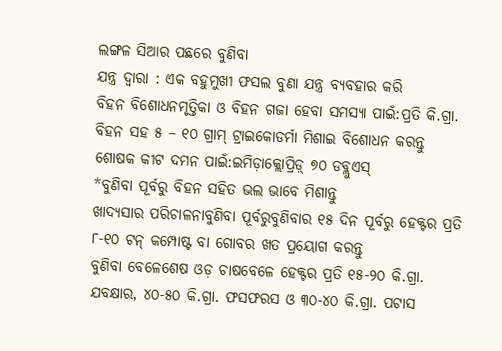ଲଙ୍ଗଳ ସିଆର ପଛରେ ବୁଣିବା
ଯନ୍ତ୍ର ଦ୍ୱାରା : ଏକ ବହୁମୁଖୀ ଫସଲ ବୁଣା ଯନ୍ତ୍ର ବ୍ୟବହାର କରି
ବିହନ ବିଶୋଧନମୃତ୍ତିକା ଓ ବିହନ ଗଜା ହେବା ସମସ୍ୟା ପାଇଁ:ପ୍ରତି କି.ଗ୍ରା. ବିହନ ସହ ୫ – ୧୦ ଗ୍ରାମ୍ ଟ୍ରାଇକୋଡର୍ମା ମିଶାଇ ବିଶୋଧନ କରନ୍ତୁ
ଶୋଷକ କୀଟ ଦମନ ପାଇଁ:ଇମିଡ଼ାକ୍ଲୋପ୍ରିଡ଼୍ ୭୦ ଡବ୍ଲୁଏସ୍
*ବୁଣିବା ପୂର୍ବରୁ ବିହନ ସହିତ ଭଲ ଭାବେ ମିଶାନ୍ତୁ
ଖାଦ୍ୟସାର ପରିଚାଳନାବୁଣିବା ପୂର୍ବରୁବୁଣିବାର ୧୫ ଦିନ ପୂର୍ବରୁ ହେକ୍ଟର ପ୍ରତି ୮-୧୦ ଟନ୍ କମ୍ପୋଷ୍ଟ ବା ଗୋବର ଖତ ପ୍ରୟୋଗ କରନ୍ତୁ
ବୁଣିବା ବେଳେଶେଷ ଓଡ଼ ଚାଷବେଳେ ହେକ୍ଟର ପ୍ରତି ୧୫-୨୦ କି.ଗ୍ରା. ଯବକ୍ଷାର, ୪୦-୫୦ କି.ଗ୍ରା. ଫସଫରସ ଓ ୩୦-୪୦ କି.ଗ୍ରା. ପଟାସ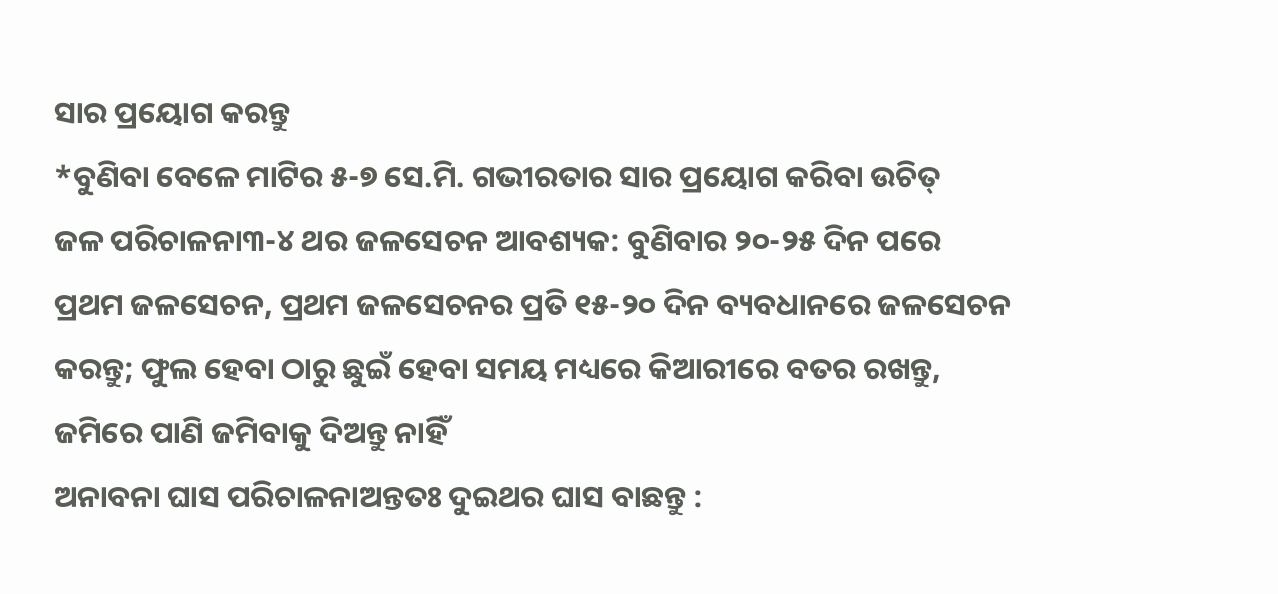ସାର ପ୍ରୟୋଗ କରନ୍ତୁ
*ବୁଣିବା ବେଳେ ମାଟିର ୫-୭ ସେ.ମି. ଗଭୀରତାର ସାର ପ୍ରୟୋଗ କରିବା ଉଚିତ୍
ଜଳ ପରିଚାଳନା୩-୪ ଥର ଜଳସେଚନ ଆବଶ୍ୟକ: ବୁଣିବାର ୨୦-୨୫ ଦିନ ପରେ ପ୍ରଥମ ଜଳସେଚନ, ପ୍ରଥମ ଜଳସେଚନର ପ୍ରତି ୧୫-୨୦ ଦିନ ବ୍ୟବଧାନରେ ଜଳସେଚନ କରନ୍ତୁ; ଫୁଲ ହେବା ଠାରୁ ଛୁଇଁ ହେବା ସମୟ ମଧ୍ୟରେ କିଆରୀରେ ବତର ରଖନ୍ତୁ, ଜମିରେ ପାଣି ଜମିବାକୁ ଦିଅନ୍ତୁ ନାହିଁ
ଅନାବନା ଘାସ ପରିଚାଳନାଅନ୍ତତଃ ଦୁଇଥର ଘାସ ବାଛନ୍ତୁ :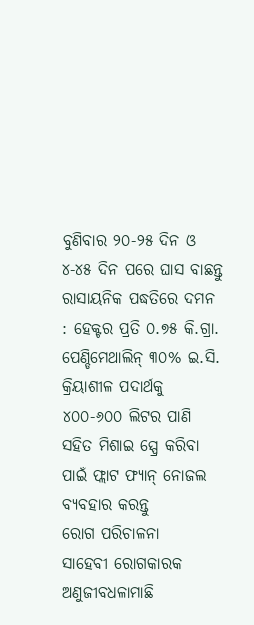ବୁଣିବାର ୨୦-୨୫ ଦିନ ଓ ୪-୪୫ ଦିନ ପରେ ଘାସ ବାଛନ୍ତୁ
ରାସାୟନିକ ପଦ୍ଧତିରେ ଦମନ : ହେକ୍ଟର ପ୍ରତି ୦.୭୫ କି.ଗ୍ରା. ପେଣ୍ଡିମେଥାଲିନ୍ ୩୦% ଇ.ସି. କ୍ରିୟାଶୀଳ ପଦାର୍ଥକୁ ୪୦୦-୬୦୦ ଲିଟର ପାଣି ସହିତ ମିଶାଇ ସ୍ପ୍ରେ କରିବା ପାଇଁ ଫ୍ଲାଟ ଫ୍ୟାନ୍ ନୋଜଲ ବ୍ୟବହାର କରନ୍ତୁ
ରୋଗ ପରିଚାଳନା
ସାହେବୀ ରୋଗକାରକ ଅଣୁଜୀବଧଳାମାଛି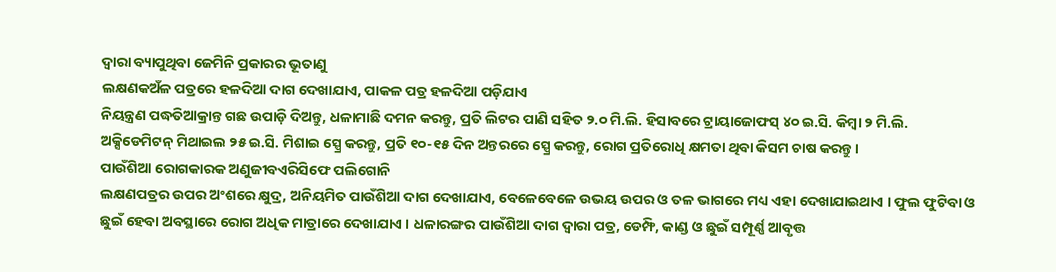ଦ୍ୱାରା ବ୍ୟାପୁଥିବା ଜେମିନି ପ୍ରକାରର ଭୂତାଣୁ
ଲକ୍ଷଣକଅଁଳ ପତ୍ରରେ ହଳଦିଆ ଦାଗ ଦେଖାଯାଏ, ପାକଳ ପତ୍ର ହଳଦିଆ ପଡ଼ିଯାଏ
ନିୟନ୍ତ୍ରଣ ପଦ୍ଧତିଆକ୍ରାନ୍ତ ଗଛ ଉପାଡ଼ି ଦିଅନ୍ତୁ, ଧଳାମାଛି ଦମନ କରନ୍ତୁ, ପ୍ରତି ଲିଟର ପାଣି ସହିତ ୨.୦ ମି.ଲି. ହିସାବରେ ଟ୍ରାୟାଜୋଫସ୍ ୪୦ ଇ.ସି. କିମ୍ବା ୨ ମି.ଲି. ଅକ୍ସିଡେମିଟନ୍ ମିଥାଇଲ ୨୫ ଇ.ସି. ମିଶାଇ ସ୍ପ୍ରେ କରନ୍ତୁ, ପ୍ରତି ୧୦-୧୫ ଦିନ ଅନ୍ତରରେ ସ୍ପ୍ରେ କରନ୍ତୁ, ରୋଗ ପ୍ରତିରୋଧି କ୍ଷମତା ଥିବା କିସମ ଚାଷ କରନ୍ତୁ ।
ପାଉଁଶିଆ ରୋଗକାରକ ଅଣୁଜୀବଏରିସିଫେ ପଲିଗୋନି
ଲକ୍ଷଣପତ୍ରର ଉପର ଅଂଶରେ କ୍ଷୁଦ୍ର, ଅନିୟମିତ ପାଉଁଶିଆ ଦାଗ ଦେଖାଯାଏ, ବେଳେବେଳେ ଉଭୟ ଉପର ଓ ତଳ ଭାଗରେ ମଧ୍ୟ ଏହା ଦେଖାଯାଇଥାଏ । ଫୁଲ ଫୁଟିବା ଓ ଛୁଇଁ ହେବା ଅବସ୍ଥାରେ ରୋଗ ଅଧିକ ମାତ୍ରାରେ ଦେଖାଯାଏ । ଧଳାରଙ୍ଗର ପାଉଁଶିଆ ଦାଗ ଦ୍ୱାରା ପତ୍ର, ଡେମ୍ଫି, କାଣ୍ଡ ଓ ଛୁଇଁ ସମ୍ପୂର୍ଣ୍ଣ ଆବୃତ୍ତ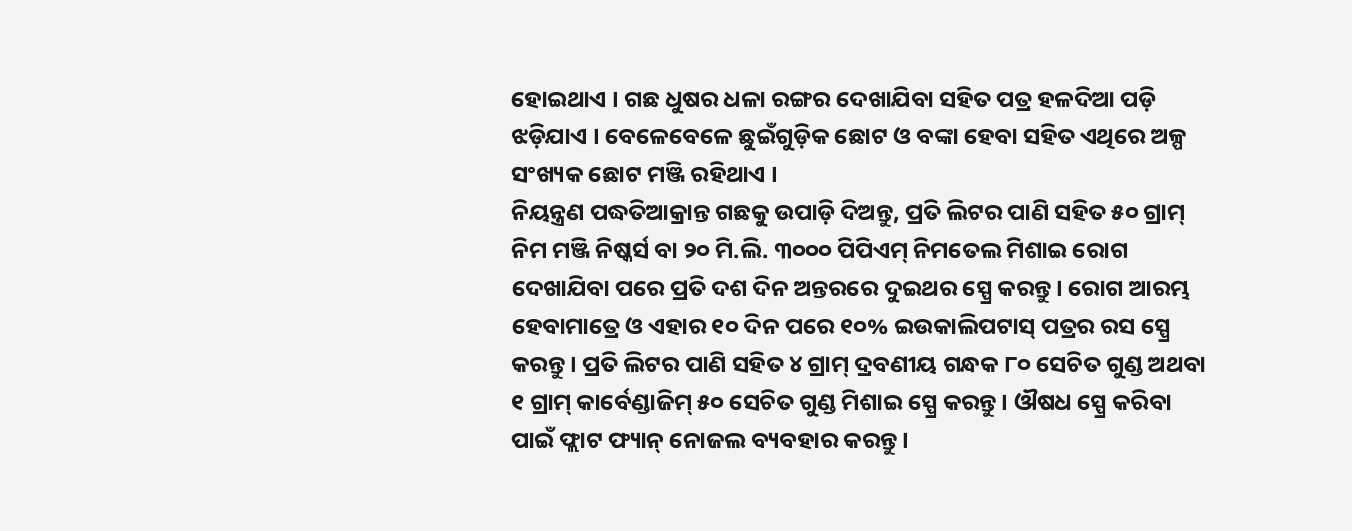ହୋଇଥାଏ । ଗଛ ଧୁଷର ଧଳା ରଙ୍ଗର ଦେଖାଯିବା ସହିତ ପତ୍ର ହଳଦିଆ ପଡ଼ି ଝଡ଼ିଯାଏ । ବେଳେବେଳେ ଛୁଇଁଗୁଡ଼ିକ ଛୋଟ ଓ ବଙ୍କା ହେବା ସହିତ ଏଥିରେ ଅଳ୍ପ ସଂଖ୍ୟକ ଛୋଟ ମଞ୍ଜି ରହିଥାଏ ।
ନିୟନ୍ତ୍ରଣ ପଦ୍ଧତିଆକ୍ରାନ୍ତ ଗଛକୁ ଉପାଡ଼ି ଦିଅନ୍ତୁ, ପ୍ରତି ଲିଟର ପାଣି ସହିତ ୫୦ ଗ୍ରାମ୍ ନିମ ମଞ୍ଜି ନିଷ୍କର୍ସ ବା ୨୦ ମି.ଲି. ୩୦୦୦ ପିପିଏମ୍ ନିମତେଲ ମିଶାଇ ରୋଗ ଦେଖାଯିବା ପରେ ପ୍ରତି ଦଶ ଦିନ ଅନ୍ତରରେ ଦୁଇଥର ସ୍ପ୍ରେ କରନ୍ତୁ। ରୋଗ ଆରମ୍ଭ ହେବାମାତ୍ରେ ଓ ଏହାର ୧୦ ଦିନ ପରେ ୧୦% ଇଉକାଲିପଟାସ୍ ପତ୍ରର ରସ ସ୍ପ୍ରେ କରନ୍ତୁ । ପ୍ରତି ଲିଟର ପାଣି ସହିତ ୪ ଗ୍ରାମ୍ ଦ୍ରବଣୀୟ ଗନ୍ଧକ ୮୦ ସେଚିତ ଗୁଣ୍ଡ ଅଥବା ୧ ଗ୍ରାମ୍ କାର୍ବେଣ୍ଡାଜିମ୍ ୫୦ ସେଚିତ ଗୁଣ୍ଡ ମିଶାଇ ସ୍ପ୍ରେ କରନ୍ତୁ । ଔଷଧ ସ୍ପ୍ରେ କରିବା ପାଇଁ ଫ୍ଲାଟ ଫ୍ୟାନ୍ ନୋଜଲ ବ୍ୟବହାର କରନ୍ତୁ ।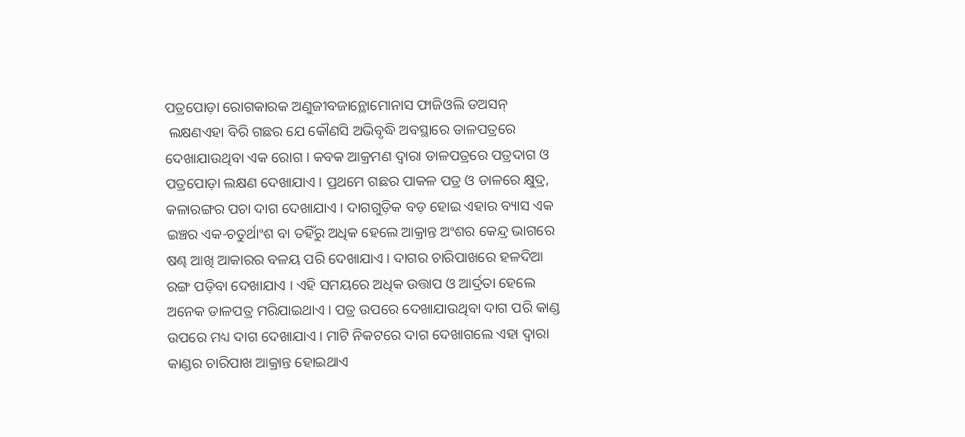ପତ୍ରପୋଡ଼ା ରୋଗକାରକ ଅଣୁଜୀବଜାନ୍ଥୋମୋନାସ ଫାଜିଓଲି ଡଅସନ୍
 ଲକ୍ଷଣଏହା ବିରି ଗଛର ଯେ କୌଣସି ଅଭିବୃଦ୍ଧି ଅବସ୍ଥାରେ ଡାଳପତ୍ରରେ ଦେଖାଯାଉଥିବା ଏକ ରୋଗ । କବକ ଆକ୍ରମଣ ଦ୍ୱାରା ଡାଳପତ୍ରରେ ପତ୍ରଦାଗ ଓ ପତ୍ରପୋଡ଼ା ଲକ୍ଷଣ ଦେଖାଯାଏ । ପ୍ରଥମେ ଗଛର ପାକଳ ପତ୍ର ଓ ଡାଳରେ କ୍ଷୁଦ୍ର, କଳାରଙ୍ଗର ପଚା ଦାଗ ଦେଖାଯାଏ । ଦାଗଗୁଡ଼ିକ ବଡ଼ ହୋଇ ଏହାର ବ୍ୟାସ ଏକ ଇଞ୍ଚର ଏକ-ଚତୁର୍ଥାଂଶ ବା ତହିଁରୁ ଅଧିକ ହେଲେ ଆକ୍ରାନ୍ତ ଅଂଶର କେନ୍ଦ୍ର ଭାଗରେ ଷଣ୍ଢ ଆଖି ଆକାରର ବଳୟ ପରି ଦେଖାଯାଏ । ଦାଗର ଚାରିପାଖରେ ହଳଦିଆ ରଙ୍ଗ ପଡ଼ିବା ଦେଖାଯାଏ । ଏହି ସମୟରେ ଅଧିକ ଉତ୍ତାପ ଓ ଆର୍ଦ୍ରତା ହେଲେ ଅନେକ ଡାଳପତ୍ର ମରିଯାଇଥାଏ । ପତ୍ର ଉପରେ ଦେଖାଯାଉଥିବା ଦାଗ ପରି କାଣ୍ଡ ଉପରେ ମଧ୍ୟ ଦାଗ ଦେଖାଯାଏ । ମାଟି ନିକଟରେ ଦାଗ ଦେଖାଗଲେ ଏହା ଦ୍ୱାରା କାଣ୍ଡର ଚାରିପାଖ ଆକ୍ରାନ୍ତ ହୋଇଥାଏ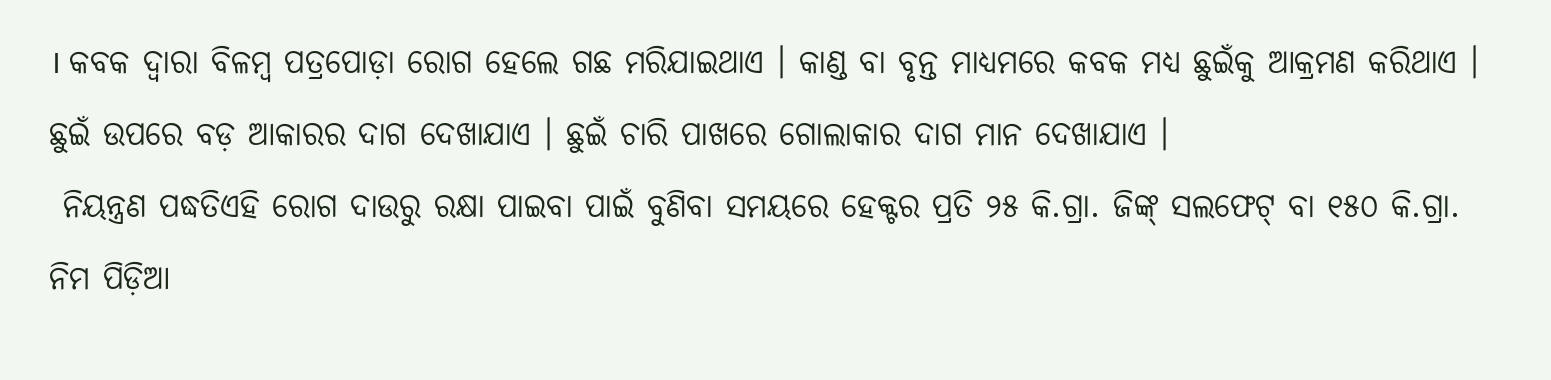। କବକ ଦ୍ୱାରା ବିଳମ୍ବ ପତ୍ରପୋଡ଼ା ରୋଗ ହେଲେ ଗଛ ମରିଯାଇଥାଏ । କାଣ୍ଡ ବା ବୃନ୍ତ ମାଧ୍ୟମରେ କବକ ମଧ୍ୟ ଛୁଇଁକୁ ଆକ୍ରମଣ କରିଥାଏ । ଛୁଇଁ ଉପରେ ବଡ଼ ଆକାରର ଦାଗ ଦେଖାଯାଏ । ଛୁଇଁ ଚାରି ପାଖରେ ଗୋଲାକାର ଦାଗ ମାନ ଦେଖାଯାଏ ।
 ନିୟନ୍ତ୍ରଣ ପଦ୍ଧତିଏହି ରୋଗ ଦାଉରୁ ରକ୍ଷା ପାଇବା ପାଇଁ ବୁଣିବା ସମୟରେ ହେକ୍ଟର ପ୍ରତି ୨୫ କି.ଗ୍ରା. ଜିଙ୍କ୍ ସଲଫେଟ୍ ବା ୧୫୦ କି.ଗ୍ରା. ନିମ ପିଡ଼ିଆ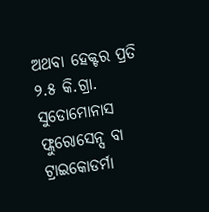ଅଥବା ହେକ୍ଟର ପ୍ରତି ୨.୫ କି.ଗ୍ରା. ସୁଡୋମୋନାସ ଫ୍ଲୁରୋସେନ୍ସ ବା ଟ୍ରାଇକୋଡର୍ମା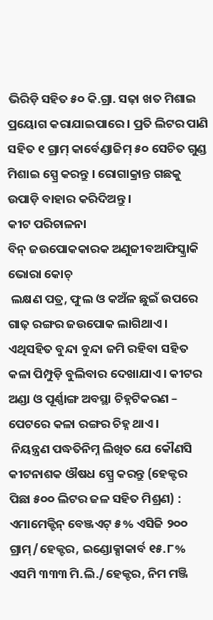ଭିରିଡ଼ି ସହିତ ୫୦ କି.ଗ୍ରା. ସଢ଼ା ଖତ ମିଶାଇ ପ୍ରୟୋଗ କରାଯାଇପାରେ । ପ୍ରତି ଲିଟର ପାଣି ସହିତ ୧ ଗ୍ରାମ୍ କାର୍ବେଣ୍ଡାଜିମ୍ ୫୦ ସେଚିତ ଗୁଣ୍ଡ ମିଶାଇ ସ୍ପ୍ରେ କରନ୍ତୁ । ରୋଗାକ୍ରାନ୍ତ ଗଛକୁ ଉପାଡ଼ି ବାହାର କରିଦିଅନ୍ତୁ ।
କୀଟ ପରିଚାଳନା
ବିନ୍ ଜଉପୋକକାରକ ଅଣୁଜୀବଆଫିସ୍କ୍ରାକି ଭୋରା କୋଚ୍
 ଲକ୍ଷଣ ପତ୍ର, ଫୁଲ ଓ କଅଁଳ ଛୁଇଁ ଉପରେ ଗାଢ଼ ରଙ୍ଗର ଜଉପୋକ ଲାଗିଥାଏ । ଏଥିସହିତ ବୁନ୍ଦା ବୁନ୍ଦା ଜମି ରହିବା ସହିତ କଳା ପିମ୍ପୁଡ଼ି ବୁଲିବାର ଦେଖାଯାଏ । କୀଟର ଅଣ୍ଡା ଓ ପୂର୍ଣ୍ଣାଙ୍ଗ ଅବସ୍ଥା ଚିହ୍ନଟିକରଣ – ପେଟରେ କଳା ରଙ୍ଗର ଚିହ୍ନ ଥାଏ ।
 ନିୟନ୍ତ୍ରଣ ପଦ୍ଧତିନିମ୍ନ ଲିଖିତ ଯେ କୌଣସି କୀଟନାଶକ ଔଷଧ ସ୍ପ୍ରେ କରନ୍ତୁ (ହେକ୍ଟର ପିଛା ୫୦୦ ଲିଟର ଜଳ ସହିତ ମିଶ୍ରଣ) : ଏମାମେକ୍ଟିନ୍ ବେଞ୍ଜଏଟ୍ ୫% ଏସିଜି ୨୦୦ ଗ୍ରାମ୍/ହେକ୍ଟର, ଇଣ୍ଡୋକ୍ସାକାର୍ବ ୧୫.୮% ଏସମି ୩୩୩ ମି.ଲି./ହେକ୍ଟର, ନିମ ମଞ୍ଜି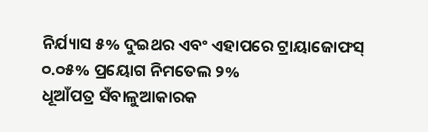ନିର୍ଯ୍ୟାସ ୫% ଦୁଇଥର ଏବଂ ଏହାପରେ ଟ୍ରାୟାଜୋଫସ୍ ୦.୦୫% ପ୍ରୟୋଗ ନିମତେଲ ୨%
ଧୂଆଁପତ୍ର ସଁବାଳୁଆକାରକ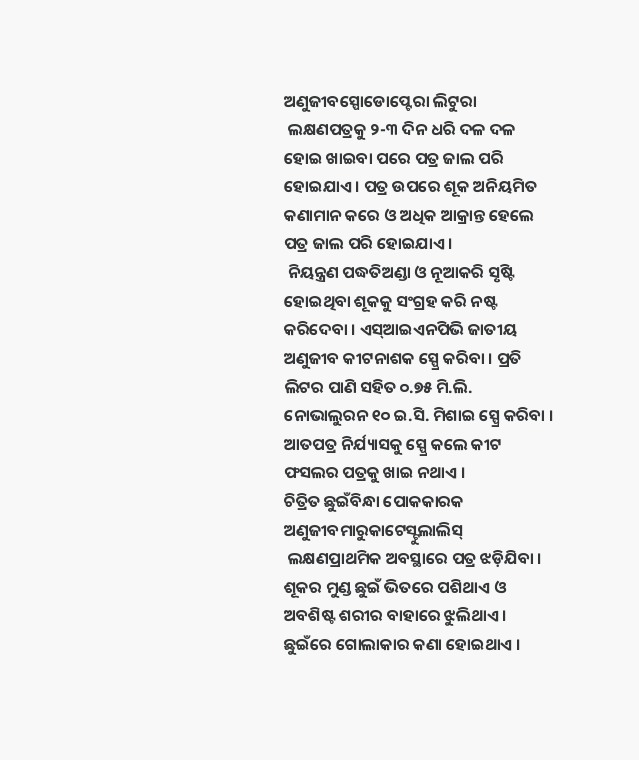ଅଣୁଜୀବସ୍ପୋଡୋପ୍ଟେରା ଲିଟୁରା
 ଲକ୍ଷଣପତ୍ରକୁ ୨-୩ ଦିନ ଧରି ଦଳ ଦଳ ହୋଇ ଖାଇବା ପରେ ପତ୍ର ଜାଲ ପରି ହୋଇଯାଏ । ପତ୍ର ଉପରେ ଶୂକ ଅନିୟମିତ କଣାମାନ କରେ ଓ ଅଧିକ ଆକ୍ରାନ୍ତ ହେଲେ ପତ୍ର ଜାଲ ପରି ହୋଇଯାଏ ।
 ନିୟନ୍ତ୍ରଣ ପଦ୍ଧତିଅଣ୍ଡା ଓ ନୂଆକରି ସୃଷ୍ଟି ହୋଇଥିବା ଶୂକକୁ ସଂଗ୍ରହ କରି ନଷ୍ଟ କରିଦେବା । ଏସ୍ଆଇଏନପିଭି ଜାତୀୟ ଅଣୁଜୀବ କୀଟନାଶକ ସ୍ପ୍ରେ କରିବା । ପ୍ରତି ଲିଟର ପାଣି ସହିତ ୦.୭୫ ମି.ଲି. ନୋଭାଲୁରନ ୧୦ ଇ.ସି. ମିଶାଇ ସ୍ପ୍ରେ କରିବା । ଆତପତ୍ର ନିର୍ଯ୍ୟାସକୁ ସ୍ପ୍ରେ କଲେ କୀଟ ଫସଲର ପତ୍ରକୁ ଖାଇ ନଥାଏ ।
ଚିତ୍ରିତ ଛୁଇଁବିନ୍ଧା ପୋକକାରକ ଅଣୁଜୀବମାରୁକାଟେସ୍ଟୁଲାଲିସ୍
 ଲକ୍ଷଣପ୍ରାଥମିକ ଅବସ୍ଥାରେ ପତ୍ର ଝଡ଼ିଯିବା । ଶୂକର ମୁଣ୍ଡ ଛୁଇଁ ଭିତରେ ପଶିଥାଏ ଓ ଅବଶିଷ୍ଟ ଶରୀର ବାହାରେ ଝୁଲିଥାଏ । ଛୁଇଁରେ ଗୋଲାକାର କଣା ହୋଇଥାଏ ।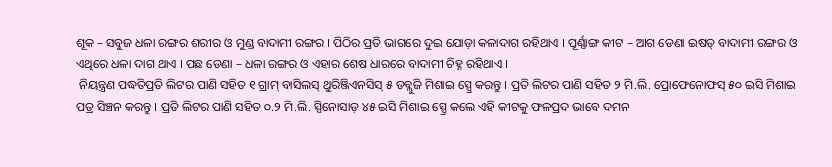ଶୂକ – ସବୁଜ ଧଳା ରଙ୍ଗର ଶରୀର ଓ ମୁଣ୍ଡ ବାଦାମୀ ରଙ୍ଗର । ପିଠିର ପ୍ରତି ଭାଗରେ ଦୁଇ ଯୋଡ଼ା କଳାଦାଗ ରହିଥାଏ । ପୂର୍ଣ୍ଣାଙ୍ଗ କୀଟ – ଆଗ ଡେଣା ଇଷତ୍ ବାଦାମୀ ରଙ୍ଗର ଓ ଏଥିରେ ଧଳା ଦାଗ ଥାଏ । ପଛ ଡେଣା – ଧଳା ରଙ୍ଗର ଓ ଏହାର ଶେଷ ଧାରରେ ବାଦାମୀ ଚିହ୍ନ ରହିଥାଏ ।
 ନିୟନ୍ତ୍ରଣ ପଦ୍ଧତିପ୍ରତି ଲିଟର ପାଣି ସହିତ ୧ ଗ୍ରାମ୍ ବାସିଲସ୍ ଥୁରିଞ୍ଜିଏନସିସ୍ ୫ ଡବ୍ଲୁଜି ମିଶାଇ ସ୍ପ୍ରେ କରନ୍ତୁ । ପ୍ରତି ଲିଟର ପାଣି ସହିତ ୨ ମି.ଲି. ପ୍ରୋଫେନୋଫସ୍ ୫୦ ଇସି ମିଶାଇ ପତ୍ର ସିଞ୍ଚନ କରନ୍ତୁ । ପ୍ରତି ଲିଟର ପାଣି ସହିତ ୦.୨ ମି.ଲି. ସ୍ପିନୋସାଡ଼ ୪୫ ଇସି ମିଶାଇ ସ୍ପ୍ରେ କଲେ ଏହି କୀଟକୁ ଫଳପ୍ରଦ ଭାବେ ଦମନ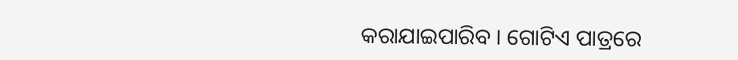କରାଯାଇପାରିବ । ଗୋଟିଏ ପାତ୍ରରେ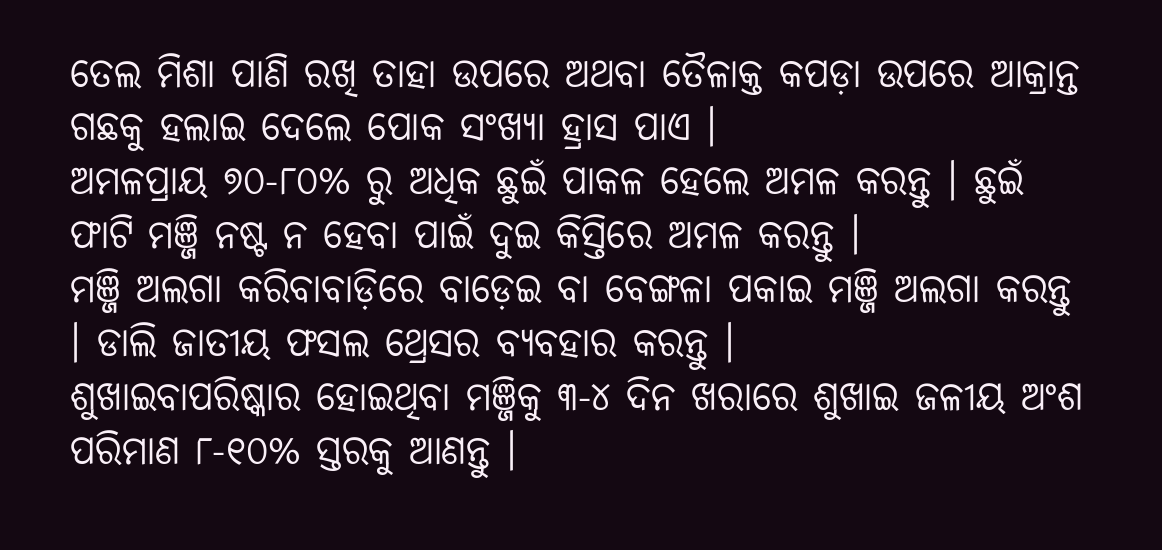ତେଲ ମିଶା ପାଣି ରଖି ତାହା ଉପରେ ଅଥବା ତୈଳାକ୍ତ କପଡ଼ା ଉପରେ ଆକ୍ରାନ୍ତ ଗଛକୁ ହଲାଇ ଦେଲେ ପୋକ ସଂଖ୍ୟା ହ୍ରାସ ପାଏ ।
ଅମଳପ୍ରାୟ ୭୦-୮୦% ରୁ ଅଧିକ ଛୁଇଁ ପାକଳ ହେଲେ ଅମଳ କରନ୍ତୁ । ଛୁଇଁ ଫାଟି ମଞ୍ଜି ନଷ୍ଟ ନ ହେବା ପାଇଁ ଦୁଇ କିସ୍ତିରେ ଅମଳ କରନ୍ତୁ ।
ମଞ୍ଜି ଅଲଗା କରିବାବାଡ଼ିରେ ବାଡ଼େଇ ବା ବେଙ୍ଗଳା ପକାଇ ମଞ୍ଜି ଅଲଗା କରନ୍ତୁ । ଡାଲି ଜାତୀୟ ଫସଲ ଥ୍ରେସର ବ୍ୟବହାର କରନ୍ତୁ ।
ଶୁଖାଇବାପରିଷ୍କାର ହୋଇଥିବା ମଞ୍ଜିକୁ ୩-୪ ଦିନ ଖରାରେ ଶୁଖାଇ ଜଳୀୟ ଅଂଶ ପରିମାଣ ୮-୧୦% ସ୍ତରକୁ ଆଣନ୍ତୁ ।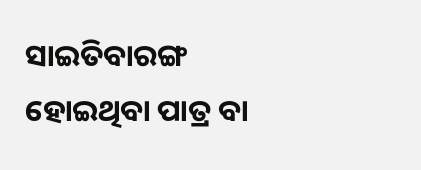ସାଇତିବାରଙ୍ଗ ହୋଇଥିବା ପାତ୍ର ବା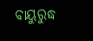ବାୟୁରୁଦ୍ଧ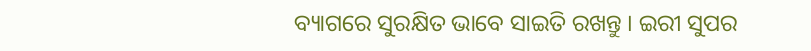ବ୍ୟାଗରେ ସୁରକ୍ଷିତ ଭାବେ ସାଇତି ରଖନ୍ତୁ । ଇରୀ ସୁପର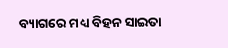ବ୍ୟାଗରେ ମଧ୍ୟ ବିହନ ସାଇତା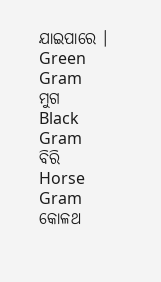ଯାଇପାରେ ।
Green Gram
ମୁଗ
Black Gram
ବିରି
Horse Gram
କୋଳଥ